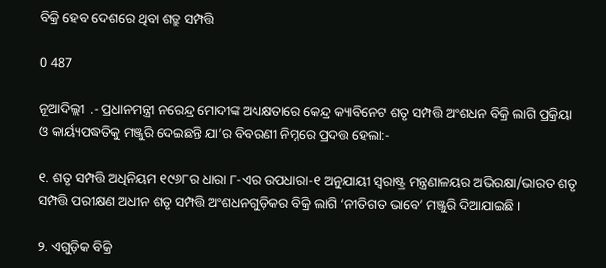ବିକ୍ରି ହେବ ଦେଶରେ ଥିବା ଶତ୍ରୁ ସମ୍ପତ୍ତି

0 487

ନୂଆଦିଲ୍ଲୀ  .- ପ୍ରଧାନମନ୍ତ୍ରୀ ନରେନ୍ଦ୍ର ମୋଦୀଙ୍କ ଅଧ୍ୟକ୍ଷତାରେ କେନ୍ଦ୍ର କ୍ୟାବିନେଟ ଶତୃ ସମ୍ପତ୍ତି ଅଂଶଧନ ବିକ୍ରି ଲାଗି ପ୍ରକ୍ରିୟା ଓ କାର୍ୟ୍ୟପଦ୍ଧତିକୁ ମଞ୍ଜୁରି ଦେଇଛନ୍ତି ଯା’ର ବିବରଣୀ ନିମ୍ନରେ ପ୍ରଦତ୍ତ ହେଲା:-

୧. ଶତୃ ସମ୍ପତ୍ତି ଅଧିନିୟମ ୧୯୬୮ର ଧାରା ୮-ଏର ଉପଧାରା-୧ ଅନୁଯାୟୀ ସ୍ୱରାଷ୍ଟ୍ର ମନ୍ତ୍ରଣାଳୟର ଅଭିରକ୍ଷା/ଭାରତ ଶତୃ ସମ୍ପତ୍ତି ପରୀକ୍ଷଣ ଅଧୀନ ଶତୃ ସମ୍ପତ୍ତି ଅଂଶଧନଗୁଡ଼ିକର ବିକ୍ରି ଲାଗି ‘ନୀତିଗତ ଭାବେ’ ମଞ୍ଜୁରି ଦିଆଯାଇଛି ।

୨. ଏଗୁଡ଼ିକ ବିକ୍ରି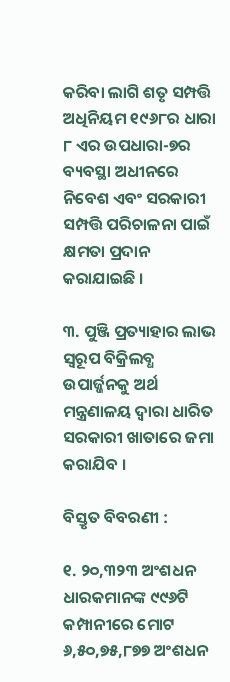କରିବା ଲାଗି ଶତୃ ସମ୍ପତ୍ତି ଅଧିନିୟମ ୧୯୬୮ର ଧାରା ୮ ଏର ଉପଧାରା-୭ର ବ୍ୟବସ୍ଥା ଅଧୀନରେ ନିବେଶ ଏବଂ ସରକାରୀ ସମ୍ପତ୍ତି ପରିଚାଳନା ପାଇଁ କ୍ଷମତା ପ୍ରଦାନ କରାଯାଇଛି ।

୩. ପୁଞ୍ଜି ପ୍ରତ୍ୟାହାର ଲାଭ ସ୍ୱରୂପ ବିକ୍ରିଲବ୍ଧ ଉପାର୍ଜ୍ଜନକୁ ଅର୍ଥ ମନ୍ତ୍ରଣାଳୟ ଦ୍ୱାରା ଧାରିତ ସରକାରୀ ଖାତାରେ ଜମା କରାଯିବ ।

ବିସ୍ତୃତ ବିବରଣୀ :

୧. ୨୦,୩୨୩ ଅଂଶଧନ ଧାରକମାନଙ୍କ ୯୯୬ଟି କମ୍ପାନୀରେ ମୋଟ ୬,୫୦,୭୫,୮୭୭ ଅଂଶଧନ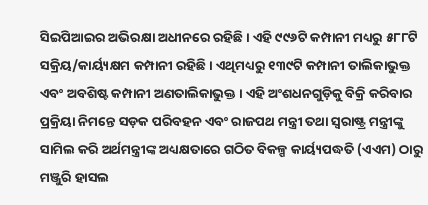ସିଇପିଆଇର ଅଭିରକ୍ଷା ଅଧୀନରେ ରହିଛି । ଏହି ୯୯୬ଟି କମ୍ପାନୀ ମଧ୍ୟରୁ ୫୮୮ଟି ସକ୍ରିୟ/କାର୍ୟ୍ୟକ୍ଷମ କମ୍ପାନୀ ରହିଛି । ଏଥିମଧ୍ୟରୁ ୧୩୯ଟି କମ୍ପାନୀ ତାଲିକାଭୁକ୍ତ ଏବଂ ଅବଶିଷ୍ଟ କମ୍ପାନୀ ଅଣତାଲିକାଭୁକ୍ତ । ଏହି ଅଂଶଧନଗୁଡ଼ିକୁ ବିକ୍ରି କରିବାର ପ୍ରକ୍ରିୟା ନିମନ୍ତେ ସଡ଼କ ପରିବହନ ଏବଂ ରାଜପଥ ମନ୍ତ୍ରୀ ତଥା ସ୍ୱରାଷ୍ଟ୍ର ମନ୍ତ୍ରୀଙ୍କୁ ସାମିଲ କରି ଅର୍ଥମନ୍ତ୍ରୀଙ୍କ ଅଧ୍ୟକ୍ଷତାରେ ଗଠିତ ବିକଳ୍ପ କାର୍ୟ୍ୟପଦ୍ଧତି (ଏଏମ) ଠାରୁ ମଞ୍ଜୁରି ହାସଲ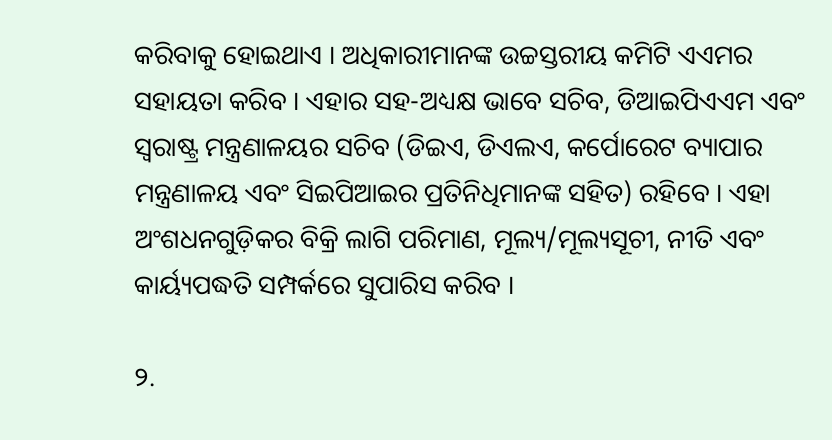କରିବାକୁ ହୋଇଥାଏ । ଅଧିକାରୀମାନଙ୍କ ଉଚ୍ଚସ୍ତରୀୟ କମିଟି ଏଏମର ସହାୟତା କରିବ । ଏହାର ସହ-ଅଧ୍ୟକ୍ଷ ଭାବେ ସଚିବ, ଡିଆଇପିଏଏମ ଏବଂ ସ୍ୱରାଷ୍ଟ୍ର ମନ୍ତ୍ରଣାଳୟର ସଚିବ (ଡିଇଏ, ଡିଏଲଏ, କର୍ପୋରେଟ ବ୍ୟାପାର ମନ୍ତ୍ରଣାଳୟ ଏବଂ ସିଇପିଆଇର ପ୍ରତିନିଧିମାନଙ୍କ ସହିତ) ରହିବେ । ଏହା ଅଂଶଧନଗୁଡ଼ିକର ବିକ୍ରି ଲାଗି ପରିମାଣ, ମୂଲ୍ୟ/ମୂଲ୍ୟସୂଚୀ, ନୀତି ଏବଂ କାର୍ୟ୍ୟପଦ୍ଧତି ସମ୍ପର୍କରେ ସୁପାରିସ କରିବ ।

୨.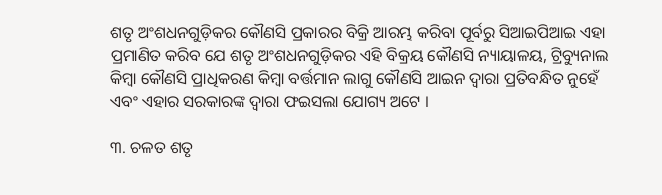ଶତୃ ଅଂଶଧନଗୁଡ଼ିକର କୌଣସି ପ୍ରକାରର ବିକ୍ରି ଆରମ୍ଭ କରିବା ପୂର୍ବରୁ ସିଆଇପିଆଇ ଏହା ପ୍ରମାଣିତ କରିବ ଯେ ଶତୃ ଅଂଶଧନଗୁଡ଼ିକର ଏହି ବିକ୍ରୟ କୌଣସି ନ୍ୟାୟାଳୟ, ଟ୍ରିବ୍ୟୁନାଲ କିମ୍ବା କୌଣସି ପ୍ରାଧିକରଣ କିମ୍ବା ବର୍ତ୍ତମାନ ଲାଗୁ କୌଣସି ଆଇନ ଦ୍ୱାରା ପ୍ରତିବନ୍ଧିତ ନୁହେଁ ଏବଂ ଏହାର ସରକାରଙ୍କ ଦ୍ୱାରା ଫଇସଲା ଯୋଗ୍ୟ ଅଟେ ।

୩. ଚଳତ ଶତୃ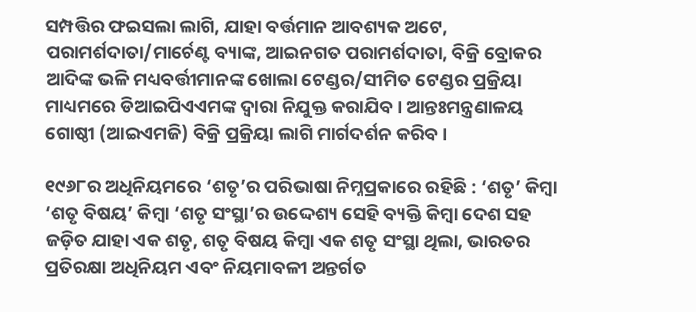ସମ୍ପତ୍ତିର ଫଇସଲା ଲାଗି, ଯାହା ବର୍ତ୍ତମାନ ଆବଶ୍ୟକ ଅଟେ, ପରାମର୍ଶଦାତା/ମାର୍ଚେଣ୍ଟ ବ୍ୟାଙ୍କ, ଆଇନଗତ ପରାମର୍ଶଦାତା, ବିକ୍ରି ବ୍ରୋକର ଆଦିଙ୍କ ଭଳି ମଧ୍ୟବର୍ତ୍ତୀମାନଙ୍କ ଖୋଲା ଟେଣ୍ଡର/ସୀମିତ ଟେଣ୍ଡର ପ୍ରକ୍ରିୟା ମାଧ୍ୟମରେ ଡିଆଇପିଏଏମଙ୍କ ଦ୍ୱାରା ନିଯୁକ୍ତ କରାଯିବ । ଆନ୍ତଃମନ୍ତ୍ରଣାଳୟ ଗୋଷ୍ଠୀ (ଆଇଏମଜି) ବିକ୍ରି ପ୍ରକ୍ରିୟା ଲାଗି ମାର୍ଗଦର୍ଶନ କରିବ ।

୧୯୬୮ର ଅଧିନିୟମରେ ‘ଶତୃ’ର ପରିଭାଷା ନିମ୍ନପ୍ରକାରେ ରହିଛି : ‘ଶତୃ’ କିମ୍ବା ‘ଶତୃ ବିଷୟ’ କିମ୍ବା ‘ଶତୃ ସଂସ୍ଥା’ର ଉଦ୍ଦେଶ୍ୟ ସେହି ବ୍ୟକ୍ତି କିମ୍ବା ଦେଶ ସହ ଜଡ଼ିତ ଯାହା ଏକ ଶତୃ, ଶତୃ ବିଷୟ କିମ୍ବା ଏକ ଶତୃ ସଂସ୍ଥା ଥିଲା, ଭାରତର ପ୍ରତିରକ୍ଷା ଅଧିନିୟମ ଏବଂ ନିୟମାବଳୀ ଅନ୍ତର୍ଗତ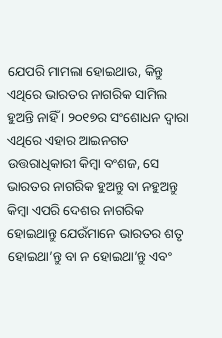ଯେପରି ମାମଲା ହୋଇଥାଉ, କିନ୍ତୁ ଏଥିରେ ଭାରତର ନାଗରିକ ସାମିଲ ହୁଅନ୍ତି ନାହିଁ । ୨୦୧୭ର ସଂଶୋଧନ ଦ୍ୱାରା ଏଥିରେ ଏହାର ଆଇନଗତ ଉତ୍ତରାଧିକାରୀ କିମ୍ବା ବଂଶଜ, ସେ ଭାରତର ନାଗରିକ ହୁଅନ୍ତୁ ବା ନହୁଅନ୍ତୁ କିମ୍ବା ଏପରି ଦେଶର ନାଗରିକ ହୋଇଥାନ୍ତୁ ଯେଉଁମାନେ ଭାରତର ଶତୃ ହୋଇଥା’ନ୍ତୁ ବା ନ ହୋଇଥା’ନ୍ତୁ ଏବଂ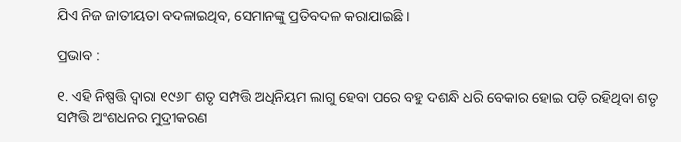ଯିଏ ନିଜ ଜାତୀୟତା ବଦଳାଇଥିବ, ସେମାନଙ୍କୁ ପ୍ରତିବଦଳ କରାଯାଇଛି ।

ପ୍ରଭାବ :

୧. ଏହି ନିଷ୍ପତ୍ତି ଦ୍ୱାରା ୧୯୬୮ ଶତୃ ସମ୍ପତ୍ତି ଅଧିନିୟମ ଲାଗୁ ହେବା ପରେ ବହୁ ଦଶନ୍ଧି ଧରି ବେକାର ହୋଇ ପଡ଼ି ରହିଥିବା ଶତୃ ସମ୍ପତ୍ତି ଅଂଶଧନର ମୁଦ୍ରୀକରଣ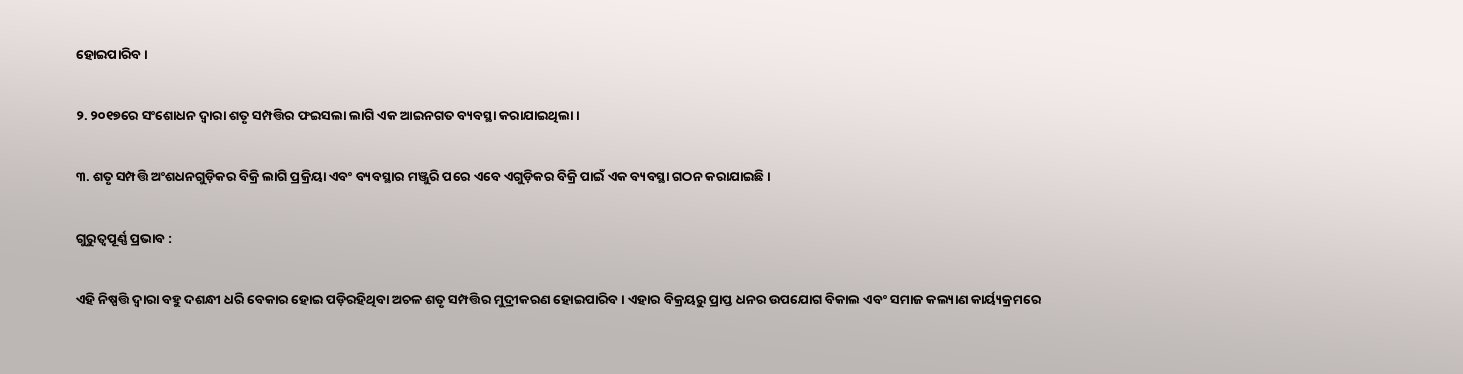ହୋଇପାରିବ ।

୨. ୨୦୧୭ରେ ସଂଶୋଧନ ଦ୍ୱାରା ଶତୃ ସମ୍ପତ୍ତିର ଫଇସଲା ଲାଗି ଏକ ଆଇନଗତ ବ୍ୟବସ୍ଥା କରାଯାଇଥିଲା ।

୩. ଶତୃ ସମ୍ପତ୍ତି ଅଂଶଧନଗୁଡ଼ିକର ବିକ୍ରି ଲାଗି ପ୍ରକ୍ରିୟା ଏବଂ ବ୍ୟବସ୍ଥାର ମଞ୍ଜୁରି ପରେ ଏବେ ଏଗୁଡ଼ିକର ବିକ୍ରି ପାଇଁ ଏକ ବ୍ୟବସ୍ଥା ଗଠନ କରାଯାଇଛି ।

ଗୁରୁତ୍ୱପୂର୍ଣ୍ଣ ପ୍ରଭାବ :

ଏହି ନିଷ୍ପତ୍ତି ଦ୍ୱାରା ବହୁ ଦଶନ୍ଧୀ ଧରି ବେକାର ହୋଇ ପଡ଼ିରହିଥିବା ଅଚଳ ଶତୃ ସମ୍ପତ୍ତିର ମୁଦ୍ରୀକରଣ ହୋଇପାରିବ । ଏହାର ବିକ୍ରୟରୁ ପ୍ରାପ୍ତ ଧନର ଉପଯୋଗ ବିକାଲ ଏବଂ ସମାଜ କଲ୍ୟାଣ କାର୍ୟ୍ୟକ୍ରମରେ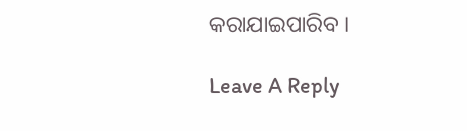କରାଯାଇପାରିବ ।

Leave A Reply